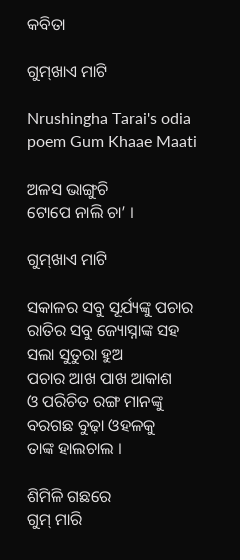କବିତା

ଗୁମ୍‌ଖାଏ ମାଟି

Nrushingha Tarai's odia poem Gum Khaae Maati

ଅଳସ ଭାଙ୍ଗୁଚି
ଟୋପେ ନାଲି ଚା’ ।

ଗୁମ୍‌ଖାଏ ମାଟି

ସକାଳର ସବୁ ସୂର୍ଯ୍ୟଙ୍କୁ ପଚାର
ରାତିର ସବୁ ଜ୍ୟୋସ୍ନାଙ୍କ ସହ
ସଲା ସୁତୁରା ହୁଅ
ପଚାର ଆଖ ପାଖ ଆକାଶ
ଓ ପରିଚିତ ରଙ୍ଗ ମାନଙ୍କୁ
ବରଗଛ ବୁଢ଼ା ଓହଳକୁ
ତାଙ୍କ ହାଲଚାଲ ।

ଶିମିଳି ଗଛରେ
ଗୁମ୍ ମାରି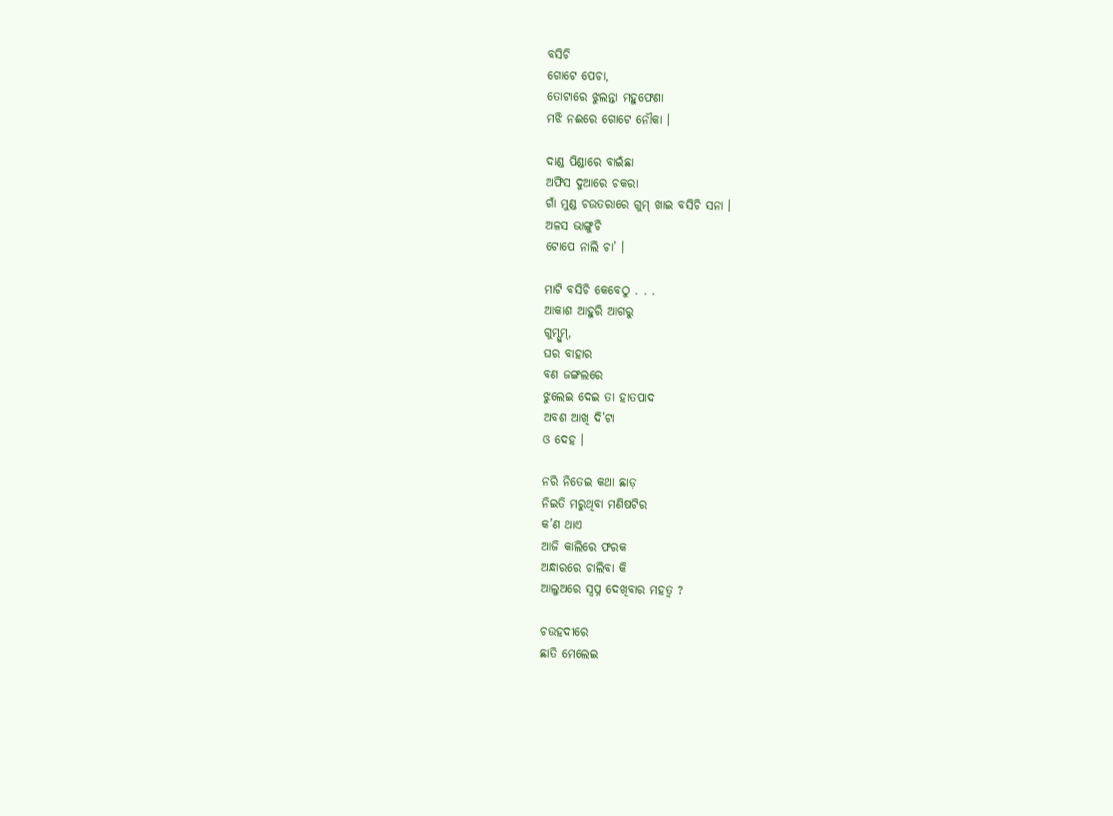ବସିଚି
ଗୋଟେ ପେଚା,
ତୋଟାରେ ଝୁଲନ୍ତା ମହୁଫେଣା
ମଝି ନଈରେ ଗୋଟେ ନୌକା ।

ଦାଣ୍ଡ ପିଣ୍ଡାରେ ବାଇଁଛା
ଅଫିସ ଦୁଆରେ ଚକରା
ଗାଁ ମୁଣ୍ଡ ଚଉତରାରେ ଗୁମ୍ ଖାଇ ବସିଚି ସନା ।
ଅଳସ ଭାଙ୍ଗୁଚି
ଟୋପେ ନାଲି ଚା’ ।

ମାଟି ବସିଚି କେବେଠୁ . . .
ଆକାଶ ଆହୁରି ଆଗରୁ
ଗୁମ୍ସୁମ୍,
ଘର ବାହାର
ବଣ ଜଙ୍ଗଲରେ
ଝୁଲେଇ ଦେଇ ତା ହାତପାଦ
ଅବଶ ଆଖି ଦି’ଟା
ଓ ଦେହ ।

ନରି ନିତେଇ କଥା ଛାଡ଼
ନିଇତି ମରୁଥିବା ମଣିଷଟିର
କ’ଣ ଥାଏ
ଆଜି କାଲିରେ ଫରକ
ଅନ୍ଧାରରେ ଚାଲିବା କି
ଆଲୁଅରେ ସ୍ୱପ୍ନ ଦେଖିବାର ମହତ୍ୱ ?

ଚଉହଦୀରେ
ଛାତି ମେଲେଇ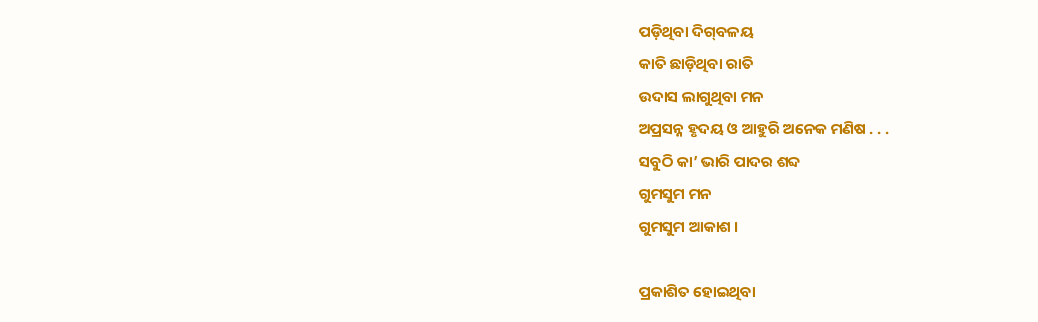ପଡ଼ିଥିବା ଦିଗ୍‌ବଳୟ
କାତି ଛାଡ଼ିଥିବା ରାତି
ଉଦାସ ଲାଗୁଥିବା ମନ
ଅପ୍ରସନ୍ନ ହୃଦୟ ଓ ଆହୁରି ଅନେକ ମଣିଷ . . .
ସବୁଠି କା’ ଭାରି ପାଦର ଶବ୍ଦ
ଗୁମସୁମ ମନ
ଗୁମସୁମ ଆକାଶ ।

ପ୍ରକାଶିତ ହୋଇଥିବା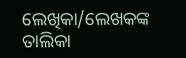ଲେଖିକା/ଲେଖକଙ୍କ ତାଲିକା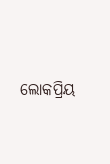ଲୋକପ୍ରିୟ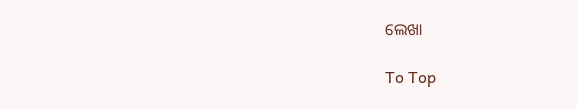ଲେଖା

To Top